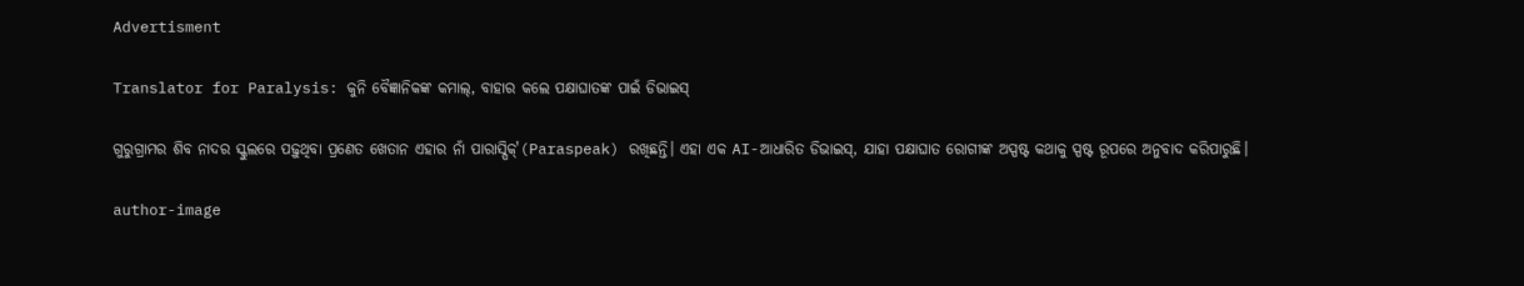Advertisment

Translator for Paralysis: କୁନି ବୈଜ୍ଞାନିକଙ୍କ କମାଲ୍, ବାହାର କଲେ ପକ୍ଷାଘାତଙ୍କ ପାଇଁ ଡିଭାଇସ୍

ଗୁରୁଗ୍ରାମର ଶିବ ନାଦର ସ୍କୁଲରେ ପଢ଼ୁଥିବା ପ୍ରଣେତ ଖେତାନ ଏହାର ନାଁ ପାରାସ୍ପିକ୍'(Paraspeak) ରଖିଛନ୍ତି। ଏହା ଏକ AI-ଆଧାରିତ ଡିଭାଇସ୍, ଯାହା ପକ୍ଷାଘାତ ରୋଗୀଙ୍କ ଅସ୍ପଷ୍ଟ କଥାକୁ ସ୍ପଷ୍ଟ ରୂପରେ ଅନୁବାଦ କରିପାରୁଛି।

author-image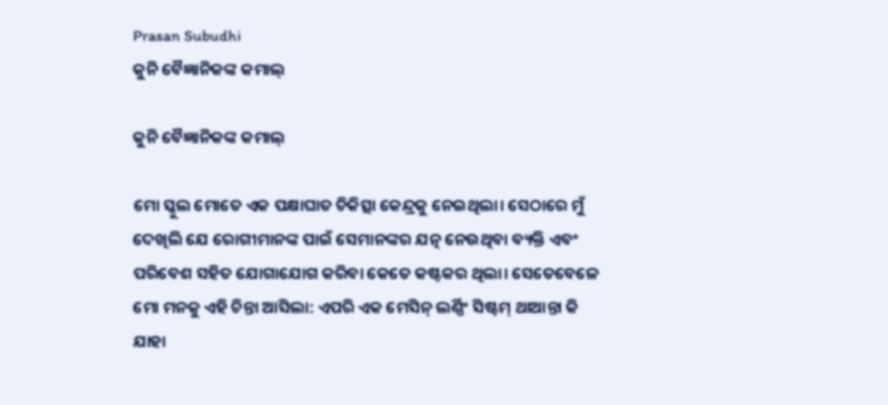Prasan Subudhi
କୁନି ବୈଜ୍ଞାନିକଙ୍କ କମାଲ୍

କୁନି ବୈଜ୍ଞାନିକଙ୍କ କମାଲ୍

ମୋ ସ୍କୁଲ ମୋତେ ଏକ ପକ୍ଷାଘାତ ଚିକିତ୍ସା କେନ୍ଦ୍ରକୁ ନେଇଥିଲା। ସେଠାରେ ମୁଁ ଦେଖିଲି ଯେ ରୋଗୀମାନଙ୍କ ପାଇଁ ସେମାନଙ୍କର ଯତ୍ନ ନେଉଥିବା ବ୍ୟକ୍ତି ଏବଂ ପରିବେଶ ସହିତ ଯୋଗାଯୋଗ କରିବା କେତେ କଷ୍ଟକର ଥିଲା। ସେତେବେଳେ ମୋ ମନକୁ ଏହି ଚିନ୍ତା ଆସିଲା: ଏପରି ଏକ ମେସିନ୍ ଲର୍ଣ୍ଣିଂ ସିଷ୍ଟମ୍ ଥାଆନ୍ତା କି ଯାହା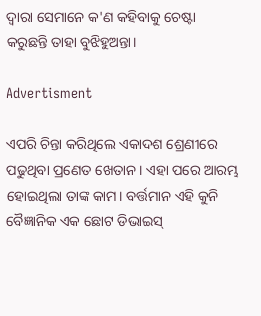ଦ୍ୱାରା ସେମାନେ କ'ଣ କହିବାକୁ ଚେଷ୍ଟା କରୁଛନ୍ତି ତାହା ବୁଝିହୁଅନ୍ତା।

Advertisment

ଏପରି ଚିନ୍ତା କରିଥିଲେ ଏକାଦଶ ଶ୍ରେଣୀରେ ପଢୁଥିବା ପ୍ରଣେତ ଖେତାନ। ଏହା ପରେ ଆରମ୍ଭ ହୋଇଥିଲା ତାଙ୍କ କାମ। ବର୍ତ୍ତମାନ ଏହି କୁନି ବୈଜ୍ଞାନିକ ଏକ ଛୋଟ ଡିଭାଇସ୍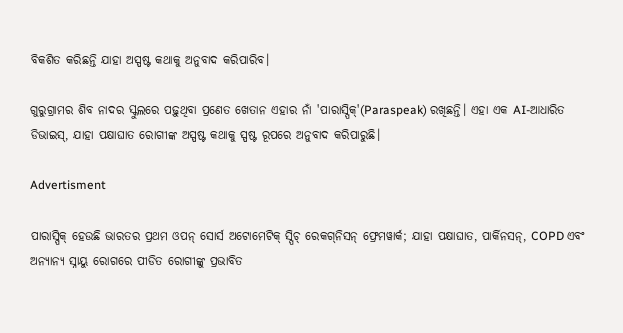ବିକଶିତ କରିଛନ୍ତି ଯାହା ଅସ୍ପଷ୍ଟ କଥାକୁ ଅନୁବାଦ କରିପାରିବ।

ଗୁରୁଗ୍ରାମର ଶିବ ନାଦର ସ୍କୁଲରେ ପଢ଼ୁଥିବା ପ୍ରଣେତ ଖେତାନ ଏହାର ନାଁ 'ପାରାସ୍ପିକ୍'(Paraspeak) ରଖିଛନ୍ତି। ଏହା ଏକ AI-ଆଧାରିତ ଡିଭାଇସ୍, ଯାହା ପକ୍ଷାଘାତ ରୋଗୀଙ୍କ ଅସ୍ପଷ୍ଟ କଥାକୁ ସ୍ପଷ୍ଟ ରୂପରେ ଅନୁବାଦ କରିପାରୁଛି।

Advertisment

ପାରାସ୍ପିକ୍ ହେଉଛି ଭାରତର ପ୍ରଥମ ଓପନ୍ ସୋର୍ସ ଅଟୋମେଟିକ୍ ସ୍ପିଚ୍ ରେକଗ୍‌ନିସନ୍ ଫ୍ରେମୱାର୍କ; ଯାହା ପକ୍ଷାଘାତ, ପାର୍କିନସନ୍, COPD ଏବଂ ଅନ୍ୟାନ୍ୟ ସ୍ନାୟୁ ରୋଗରେ ପୀଡିତ ରୋଗୀଙ୍କୁ ପ୍ରଭାବିତ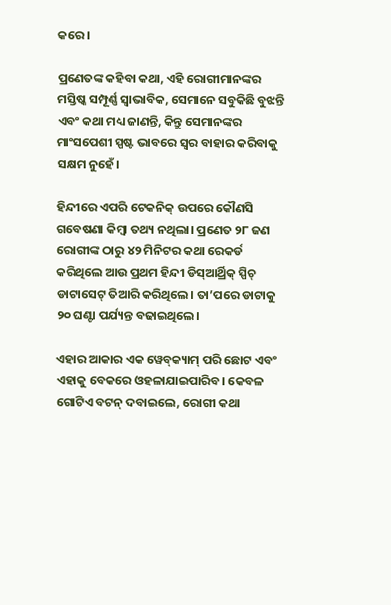କରେ।

ପ୍ରଣେତଙ୍କ କହିବା କଥା, ଏହି ରୋଗୀମାନଙ୍କର ମସ୍ତିଷ୍କ ସମ୍ପୂର୍ଣ୍ଣ ସ୍ୱାଭାବିକ, ସେମାନେ ସବୁକିଛି ବୁଝନ୍ତି ଏବଂ କଥା ମଧ୍ୟ ଜାଣନ୍ତି, କିନ୍ତୁ ସେମାନଙ୍କର ମାଂସପେଶୀ ସ୍ପଷ୍ଟ ଭାବରେ ସ୍ୱର ବାହାର କରିବାକୁ ସକ୍ଷମ ନୁହେଁ।

ହିନ୍ଦୀରେ ଏପରି ଟେକନିକ୍ ଉପରେ କୌଣସି ଗବେଷଣା କିମ୍ବା ତଥ୍ୟ ନଥିଲା। ପ୍ରଣେତ ୨୮ ଜଣ ରୋଗୀଙ୍କ ଠାରୁ ୪୨ ମିନିଟର କଥା ରେକର୍ଡ କରିଥିଲେ ଆଉ ପ୍ରଥମ ହିନ୍ଦୀ ଡିସ୍‌ଆର୍ଥ୍ରିକ୍ ସ୍ପିଚ୍ ଡାଟାସେଟ୍ ତିଆରି କରିଥିଲେ। ତା’ପରେ ଡାଟାକୁ ୨୦ ଘଣ୍ଟା ପର୍ଯ୍ୟନ୍ତ ବଢାଇଥିଲେ।

ଏହାର ଆକାର ଏକ ୱେବ୍‌କ୍ୟାମ୍‌ ପରି ଛୋଟ ଏବଂ ଏହାକୁ ବେକରେ ଓହଳାଯାଇପାରିବ। କେବଳ ଗୋଟିଏ ବଟନ୍ ଦବାଇଲେ, ରୋଗୀ କଥା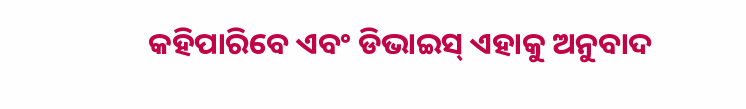କହିପାରିବେ ଏବଂ ଡିଭାଇସ୍ ଏହାକୁ ଅନୁବାଦ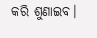କରି ଶୁଣାଇବ।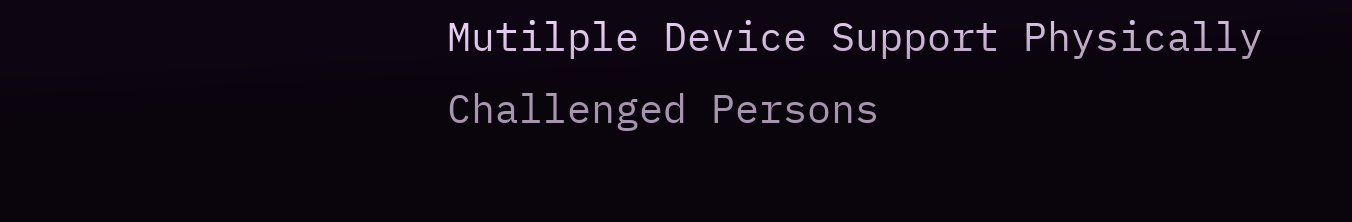Mutilple Device Support Physically Challenged Persons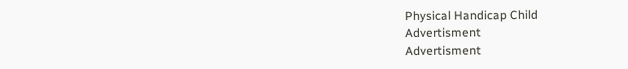Physical Handicap Child
Advertisment
Advertisment